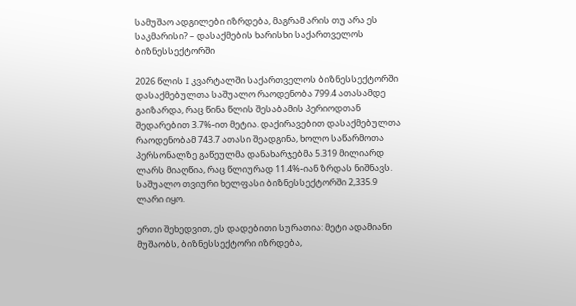სამუშაო ადგილები იზრდება, მაგრამ არის თუ არა ეს საკმარისი? – დასაქმების ხარისხი საქართველოს ბიზნესსექტორში

2026 წლის I კვარტალში საქართველოს ბიზნესსექტორში დასაქმებულთა საშუალო რაოდენობა 799.4 ათასამდე გაიზარდა, რაც წინა წლის შესაბამის პერიოდთან შედარებით 3.7%-ით მეტია. დაქირავებით დასაქმებულთა რაოდენობამ 743.7 ათასი შეადგინა, ხოლო საწარმოთა პერსონალზე გაწეულმა დანახარჯებმა 5.319 მილიარდ ლარს მიაღწია, რაც წლიურად 11.4%-იან ზრდას ნიშნავს. საშუალო თვიური ხელფასი ბიზნესსექტორში 2,335.9 ლარი იყო.

ერთი შეხედვით, ეს დადებითი სურათია: მეტი ადამიანი მუშაობს, ბიზნესსექტორი იზრდება,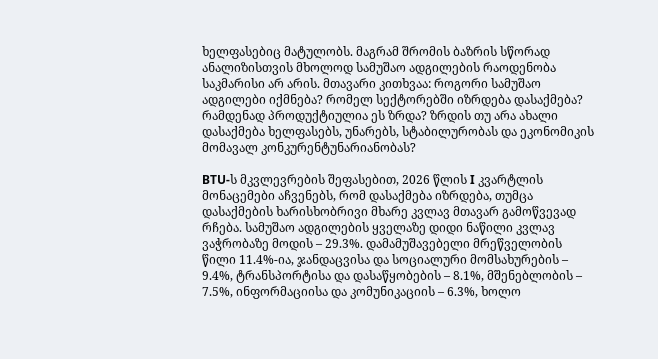ხელფასებიც მატულობს. მაგრამ შრომის ბაზრის სწორად ანალიზისთვის მხოლოდ სამუშაო ადგილების რაოდენობა საკმარისი არ არის. მთავარი კითხვაა: როგორი სამუშაო ადგილები იქმნება? რომელ სექტორებში იზრდება დასაქმება? რამდენად პროდუქტიულია ეს ზრდა? ზრდის თუ არა ახალი დასაქმება ხელფასებს, უნარებს, სტაბილურობას და ეკონომიკის მომავალ კონკურენტუნარიანობას?

BTU-ს მკვლევრების შეფასებით, 2026 წლის I კვარტლის მონაცემები აჩვენებს, რომ დასაქმება იზრდება, თუმცა დასაქმების ხარისხობრივი მხარე კვლავ მთავარ გამოწვევად რჩება. სამუშაო ადგილების ყველაზე დიდი ნაწილი კვლავ ვაჭრობაზე მოდის – 29.3%. დამამუშავებელი მრეწველობის წილი 11.4%-ია, ჯანდაცვისა და სოციალური მომსახურების – 9.4%, ტრანსპორტისა და დასაწყობების – 8.1%, მშენებლობის – 7.5%, ინფორმაციისა და კომუნიკაციის – 6.3%, ხოლო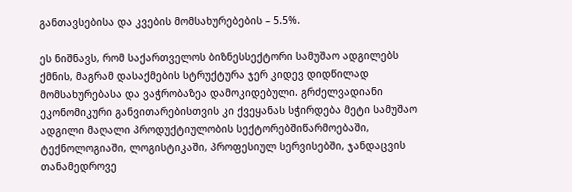განთავსებისა და კვების მომსახურებების – 5.5%.

ეს ნიშნავს, რომ საქართველოს ბიზნესსექტორი სამუშაო ადგილებს ქმნის, მაგრამ დასაქმების სტრუქტურა ჯერ კიდევ დიდწილად მომსახურებასა და ვაჭრობაზეა დამოკიდებული. გრძელვადიანი ეკონომიკური განვითარებისთვის კი ქვეყანას სჭირდება მეტი სამუშაო ადგილი მაღალი პროდუქტიულობის სექტორებშიწარმოებაში, ტექნოლოგიაში, ლოგისტიკაში, პროფესიულ სერვისებში, ჯანდაცვის თანამედროვე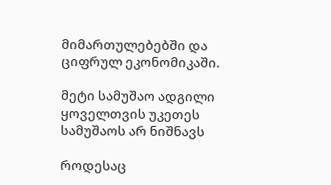მიმართულებებში და ციფრულ ეკონომიკაში.

მეტი სამუშაო ადგილი ყოველთვის უკეთეს სამუშაოს არ ნიშნავს

როდესაც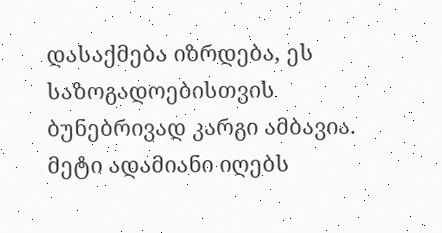დასაქმება იზრდება, ეს საზოგადოებისთვის ბუნებრივად კარგი ამბავია. მეტი ადამიანი იღებს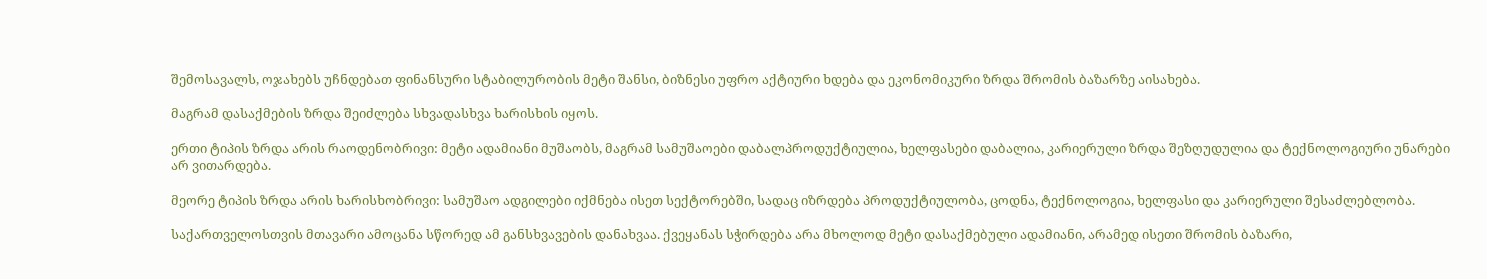შემოსავალს, ოჯახებს უჩნდებათ ფინანსური სტაბილურობის მეტი შანსი, ბიზნესი უფრო აქტიური ხდება და ეკონომიკური ზრდა შრომის ბაზარზე აისახება.

მაგრამ დასაქმების ზრდა შეიძლება სხვადასხვა ხარისხის იყოს.

ერთი ტიპის ზრდა არის რაოდენობრივი: მეტი ადამიანი მუშაობს, მაგრამ სამუშაოები დაბალპროდუქტიულია, ხელფასები დაბალია, კარიერული ზრდა შეზღუდულია და ტექნოლოგიური უნარები არ ვითარდება.

მეორე ტიპის ზრდა არის ხარისხობრივი: სამუშაო ადგილები იქმნება ისეთ სექტორებში, სადაც იზრდება პროდუქტიულობა, ცოდნა, ტექნოლოგია, ხელფასი და კარიერული შესაძლებლობა.

საქართველოსთვის მთავარი ამოცანა სწორედ ამ განსხვავების დანახვაა. ქვეყანას სჭირდება არა მხოლოდ მეტი დასაქმებული ადამიანი, არამედ ისეთი შრომის ბაზარი,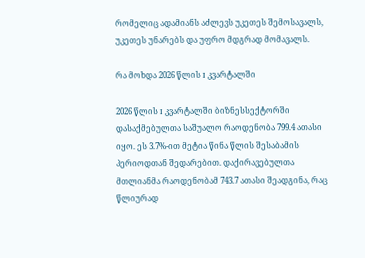რომელიც ადამიანს აძლევს უკეთეს შემოსავალს, უკეთეს უნარებს და უფრო მდგრად მომავალს.

რა მოხდა 2026 წლის I კვარტალში

2026 წლის I კვარტალში ბიზნესსექტორში დასაქმებულთა საშუალო რაოდენობა 799.4 ათასი იყო. ეს 3.7%-ით მეტია წინა წლის შესაბამის პერიოდთან შედარებით. დაქირავებულთა მთლიანმა რაოდენობამ 743.7 ათასი შეადგინა, რაც წლიურად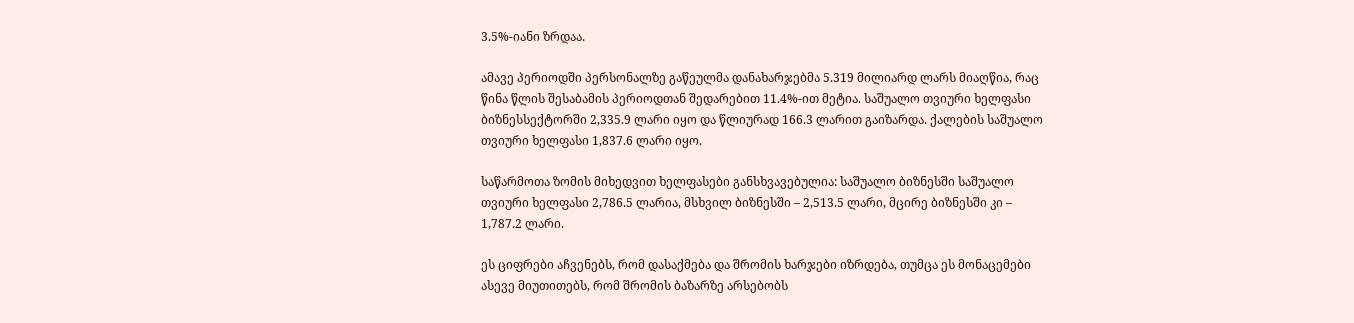3.5%-იანი ზრდაა.

ამავე პერიოდში პერსონალზე გაწეულმა დანახარჯებმა 5.319 მილიარდ ლარს მიაღწია, რაც წინა წლის შესაბამის პერიოდთან შედარებით 11.4%-ით მეტია. საშუალო თვიური ხელფასი ბიზნესსექტორში 2,335.9 ლარი იყო და წლიურად 166.3 ლარით გაიზარდა. ქალების საშუალო თვიური ხელფასი 1,837.6 ლარი იყო.

საწარმოთა ზომის მიხედვით ხელფასები განსხვავებულია: საშუალო ბიზნესში საშუალო თვიური ხელფასი 2,786.5 ლარია, მსხვილ ბიზნესში – 2,513.5 ლარი, მცირე ბიზნესში კი – 1,787.2 ლარი.

ეს ციფრები აჩვენებს, რომ დასაქმება და შრომის ხარჯები იზრდება, თუმცა ეს მონაცემები ასევე მიუთითებს, რომ შრომის ბაზარზე არსებობს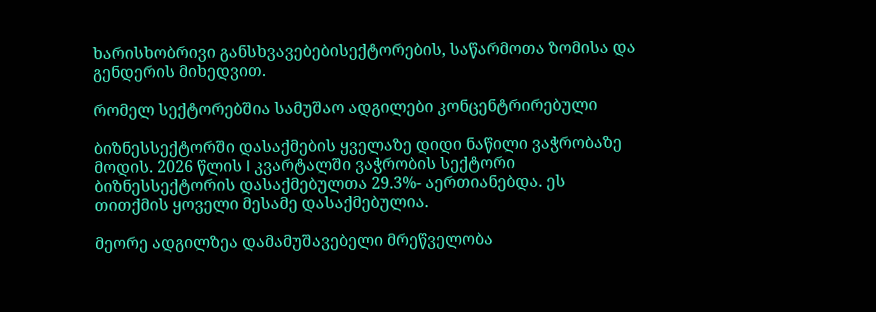ხარისხობრივი განსხვავებებისექტორების, საწარმოთა ზომისა და გენდერის მიხედვით.

რომელ სექტორებშია სამუშაო ადგილები კონცენტრირებული

ბიზნესსექტორში დასაქმების ყველაზე დიდი ნაწილი ვაჭრობაზე მოდის. 2026 წლის I კვარტალში ვაჭრობის სექტორი ბიზნესსექტორის დასაქმებულთა 29.3%- აერთიანებდა. ეს თითქმის ყოველი მესამე დასაქმებულია.

მეორე ადგილზეა დამამუშავებელი მრეწველობა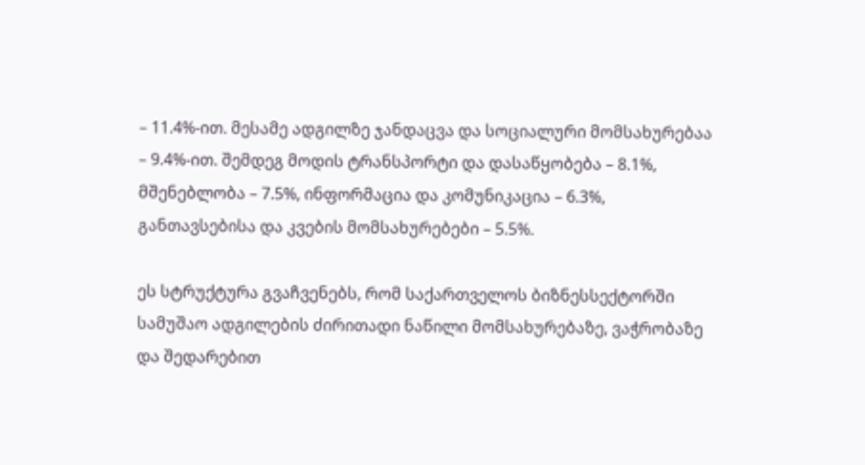– 11.4%-ით. მესამე ადგილზე ჯანდაცვა და სოციალური მომსახურებაა – 9.4%-ით. შემდეგ მოდის ტრანსპორტი და დასაწყობება – 8.1%, მშენებლობა – 7.5%, ინფორმაცია და კომუნიკაცია – 6.3%, განთავსებისა და კვების მომსახურებები – 5.5%.

ეს სტრუქტურა გვაჩვენებს, რომ საქართველოს ბიზნესსექტორში სამუშაო ადგილების ძირითადი ნაწილი მომსახურებაზე, ვაჭრობაზე და შედარებით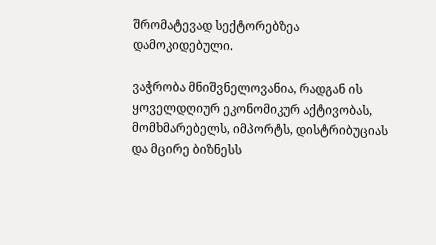შრომატევად სექტორებზეა დამოკიდებული.

ვაჭრობა მნიშვნელოვანია, რადგან ის ყოველდღიურ ეკონომიკურ აქტივობას, მომხმარებელს, იმპორტს, დისტრიბუციას და მცირე ბიზნესს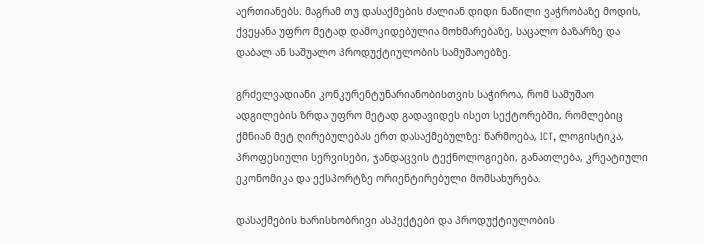აერთიანებს. მაგრამ თუ დასაქმების ძალიან დიდი ნაწილი ვაჭრობაზე მოდის, ქვეყანა უფრო მეტად დამოკიდებულია მოხმარებაზე, საცალო ბაზარზე და დაბალ ან საშუალო პროდუქტიულობის სამუშაოებზე.

გრძელვადიანი კონკურენტუნარიანობისთვის საჭიროა, რომ სამუშაო ადგილების ზრდა უფრო მეტად გადავიდეს ისეთ სექტორებში, რომლებიც ქმნიან მეტ ღირებულებას ერთ დასაქმებულზე: წარმოება, ICT, ლოგისტიკა, პროფესიული სერვისები, ჯანდაცვის ტექნოლოგიები, განათლება, კრეატიული ეკონომიკა და ექსპორტზე ორიენტირებული მომსახურება.

დასაქმების ხარისხობრივი ასპექტები და პროდუქტიულობის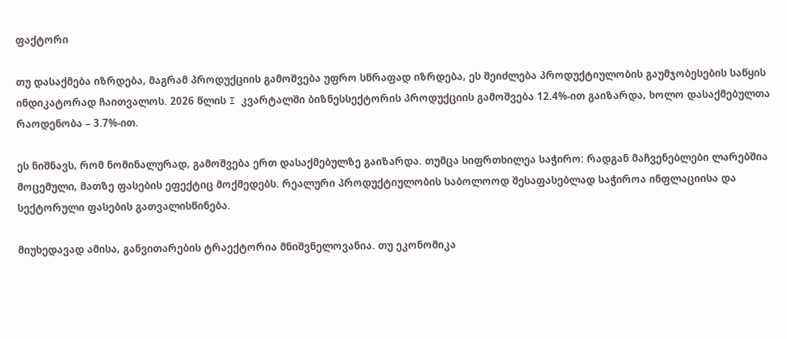ფაქტორი

თუ დასაქმება იზრდება, მაგრამ პროდუქციის გამოშვება უფრო სწრაფად იზრდება, ეს შეიძლება პროდუქტიულობის გაუმჯობესების საწყის ინდიკატორად ჩაითვალოს. 2026 წლის I კვარტალში ბიზნესსექტორის პროდუქციის გამოშვება 12.4%-ით გაიზარდა, ხოლო დასაქმებულთა რაოდენობა – 3.7%-ით.

ეს ნიშნავს, რომ ნომინალურად, გამოშვება ერთ დასაქმებულზე გაიზარდა. თუმცა სიფრთხილეა საჭირო: რადგან მაჩვენებლები ლარებშია მოცემული, მათზე ფასების ეფექტიც მოქმედებს. რეალური პროდუქტიულობის საბოლოოდ შესაფასებლად საჭიროა ინფლაციისა და სექტორული ფასების გათვალისწინება.

მიუხედავად ამისა, განვითარების ტრაექტორია მნიშვნელოვანია. თუ ეკონომიკა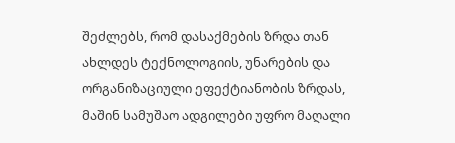შეძლებს, რომ დასაქმების ზრდა თან ახლდეს ტექნოლოგიის, უნარების და ორგანიზაციული ეფექტიანობის ზრდას, მაშინ სამუშაო ადგილები უფრო მაღალი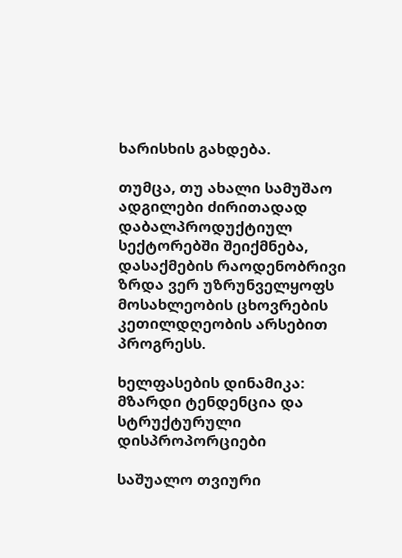ხარისხის გახდება.

თუმცა, თუ ახალი სამუშაო ადგილები ძირითადად დაბალპროდუქტიულ სექტორებში შეიქმნება, დასაქმების რაოდენობრივი ზრდა ვერ უზრუნველყოფს მოსახლეობის ცხოვრების კეთილდღეობის არსებით პროგრესს.

ხელფასების დინამიკა: მზარდი ტენდენცია და სტრუქტურული დისპროპორციები

საშუალო თვიური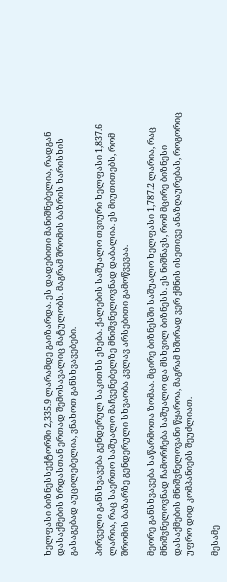ხელფასი ბიზნესსექტორში 2,335.9 ლარამდე გაიზარდა. ეს დადებითი მანიშნებელია, რადგან დასაქმების ზრდასთან ერთად შემოსავალიც მატულობს. მაგრამ შრომის ბაზრის ხარისხის გასაგებად აუცილებელია, ვნახოთ განსხვავებები.

პირველი განსხვავება გენდერულ საკითხს ეხება. ქალების საშუალო თვიური ხელფასი 1,837.6 ლარია, რაც საერთო საშუალო მაჩვენებელზე მნიშვნელოვნად დაბალია. ეს მიუთითებს, რომ შრომის ბაზარზე გენდერული სხვაობა კვლავ არსებითი გამოწვევაა.

მეორე განსხვავება საწარმოთა ზომაა. მცირე ბიზნესში საშუალო ხელფასი 1,787.2 ლარია, რაც მნიშვნელოვნად ჩამორჩება საშუალო და მსხვილ ბიზნესს. ეს ნიშნავს, რომ მცირე ბიზნესი დასაქმების მნიშვნელოვანი წყაროა, მაგრამ ხშირად ვერ ქმნის ისეთივე ანაზღაურებას, როგორიც უფრო დიდ კომპანიებს შეუძლიათ.

მესამე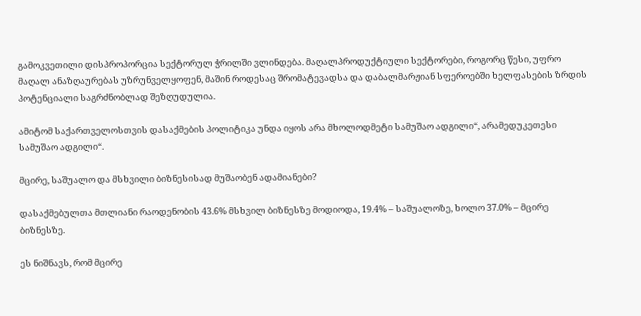გამოკვეთილი დისპროპორცია სექტორულ ჭრილში ვლინდება. მაღალპროდუქტიული სექტორები, როგორც წესი, უფრო მაღალ ანაზღაურებას უზრუნველყოფენ, მაშინ როდესაც შრომატევადსა და დაბალმარჟიან სფეროებში ხელფასების ზრდის პოტენციალი საგრძნობლად შეზღუდულია.

ამიტომ საქართველოსთვის დასაქმების პოლიტიკა უნდა იყოს არა მხოლოდმეტი სამუშაო ადგილი“, არამედუკეთესი სამუშაო ადგილი“.

მცირე, საშუალო და მსხვილი ბიზნესისად მუშაობენ ადამიანები?

დასაქმებულთა მთლიანი რაოდენობის 43.6% მსხვილ ბიზნესზე მოდიოდა, 19.4% – საშუალოზე, ხოლო 37.0% – მცირე ბიზნესზე.

ეს ნიშნავს, რომ მცირე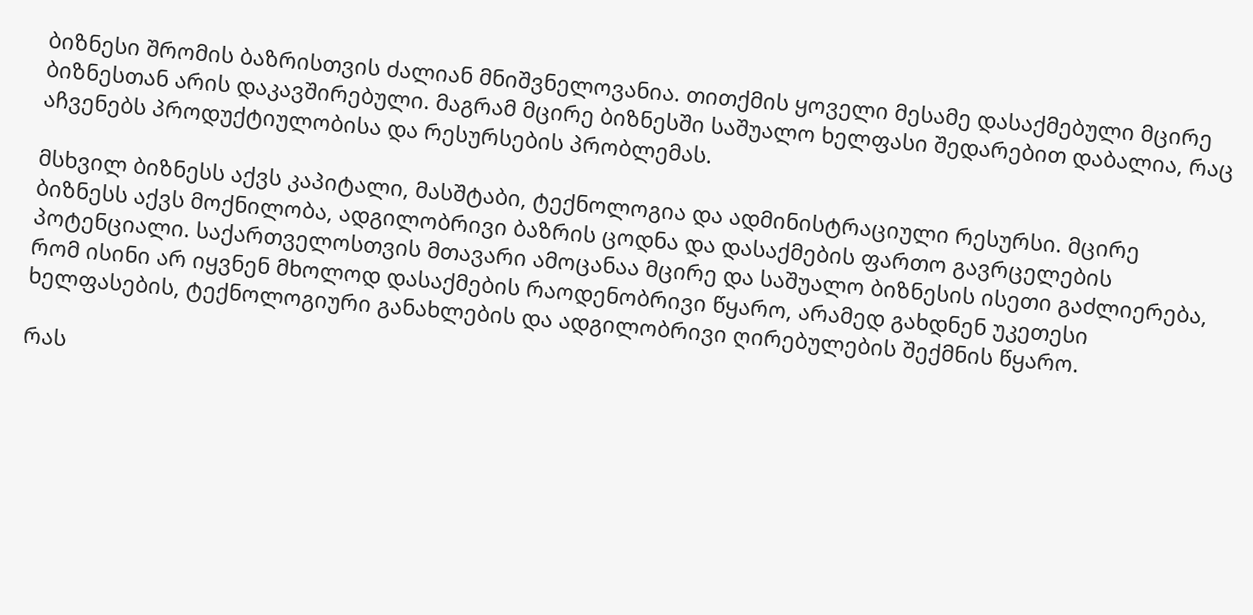ბიზნესი შრომის ბაზრისთვის ძალიან მნიშვნელოვანია. თითქმის ყოველი მესამე დასაქმებული მცირე ბიზნესთან არის დაკავშირებული. მაგრამ მცირე ბიზნესში საშუალო ხელფასი შედარებით დაბალია, რაც აჩვენებს პროდუქტიულობისა და რესურსების პრობლემას.

მსხვილ ბიზნესს აქვს კაპიტალი, მასშტაბი, ტექნოლოგია და ადმინისტრაციული რესურსი. მცირე ბიზნესს აქვს მოქნილობა, ადგილობრივი ბაზრის ცოდნა და დასაქმების ფართო გავრცელების პოტენციალი. საქართველოსთვის მთავარი ამოცანაა მცირე და საშუალო ბიზნესის ისეთი გაძლიერება, რომ ისინი არ იყვნენ მხოლოდ დასაქმების რაოდენობრივი წყარო, არამედ გახდნენ უკეთესი ხელფასების, ტექნოლოგიური განახლების და ადგილობრივი ღირებულების შექმნის წყარო.

რას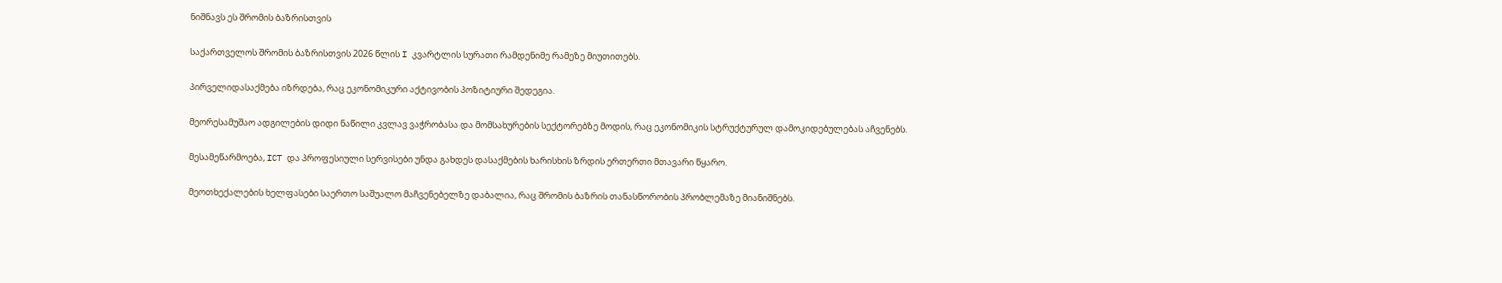ნიშნავს ეს შრომის ბაზრისთვის

საქართველოს შრომის ბაზრისთვის 2026 წლის I კვარტლის სურათი რამდენიმე რამეზე მიუთითებს.

პირველიდასაქმება იზრდება, რაც ეკონომიკური აქტივობის პოზიტიური შედეგია.

მეორესამუშაო ადგილების დიდი ნაწილი კვლავ ვაჭრობასა და მომსახურების სექტორებზე მოდის, რაც ეკონომიკის სტრუქტურულ დამოკიდებულებას აჩვენებს.

მესამეწარმოება, ICT და პროფესიული სერვისები უნდა გახდეს დასაქმების ხარისხის ზრდის ერთერთი მთავარი წყარო.

მეოთხექალების ხელფასები საერთო საშუალო მაჩვენებელზე დაბალია, რაც შრომის ბაზრის თანასწორობის პრობლემაზე მიანიშნებს.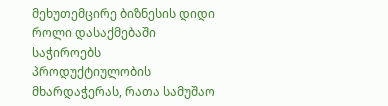მეხუთემცირე ბიზნესის დიდი როლი დასაქმებაში საჭიროებს პროდუქტიულობის მხარდაჭერას, რათა სამუშაო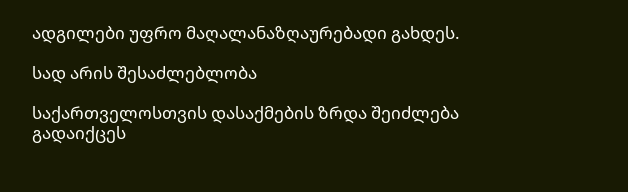ადგილები უფრო მაღალანაზღაურებადი გახდეს.

სად არის შესაძლებლობა

საქართველოსთვის დასაქმების ზრდა შეიძლება გადაიქცეს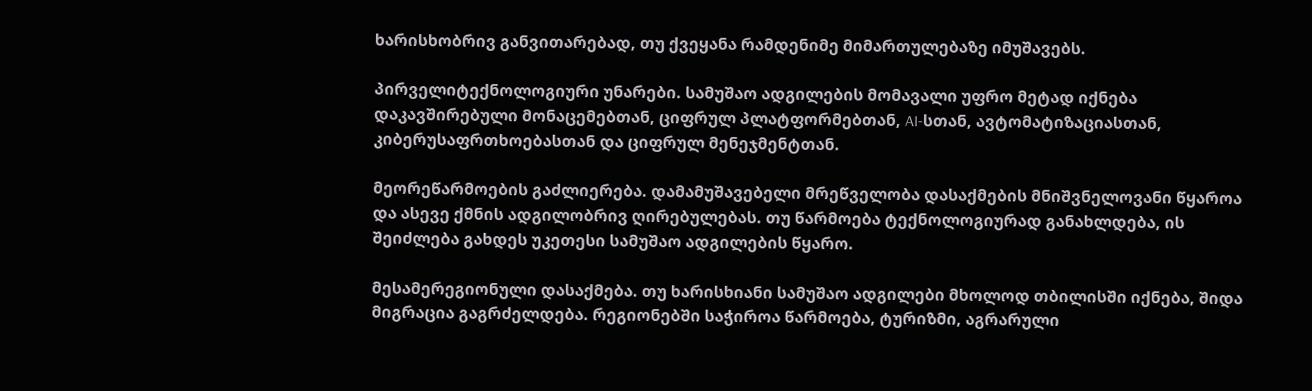ხარისხობრივ განვითარებად, თუ ქვეყანა რამდენიმე მიმართულებაზე იმუშავებს.

პირველიტექნოლოგიური უნარები. სამუშაო ადგილების მომავალი უფრო მეტად იქნება დაკავშირებული მონაცემებთან, ციფრულ პლატფორმებთან, AI-სთან, ავტომატიზაციასთან, კიბერუსაფრთხოებასთან და ციფრულ მენეჯმენტთან.

მეორეწარმოების გაძლიერება. დამამუშავებელი მრეწველობა დასაქმების მნიშვნელოვანი წყაროა და ასევე ქმნის ადგილობრივ ღირებულებას. თუ წარმოება ტექნოლოგიურად განახლდება, ის შეიძლება გახდეს უკეთესი სამუშაო ადგილების წყარო.

მესამერეგიონული დასაქმება. თუ ხარისხიანი სამუშაო ადგილები მხოლოდ თბილისში იქნება, შიდა მიგრაცია გაგრძელდება. რეგიონებში საჭიროა წარმოება, ტურიზმი, აგრარული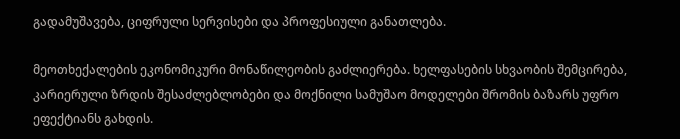გადამუშავება, ციფრული სერვისები და პროფესიული განათლება.

მეოთხექალების ეკონომიკური მონაწილეობის გაძლიერება. ხელფასების სხვაობის შემცირება, კარიერული ზრდის შესაძლებლობები და მოქნილი სამუშაო მოდელები შრომის ბაზარს უფრო ეფექტიანს გახდის.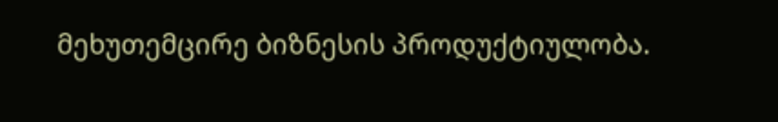მეხუთემცირე ბიზნესის პროდუქტიულობა.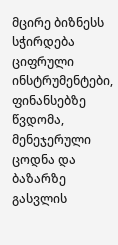მცირე ბიზნესს სჭირდება ციფრული ინსტრუმენტები, ფინანსებზე წვდომა, მენეჯერული ცოდნა და ბაზარზე გასვლის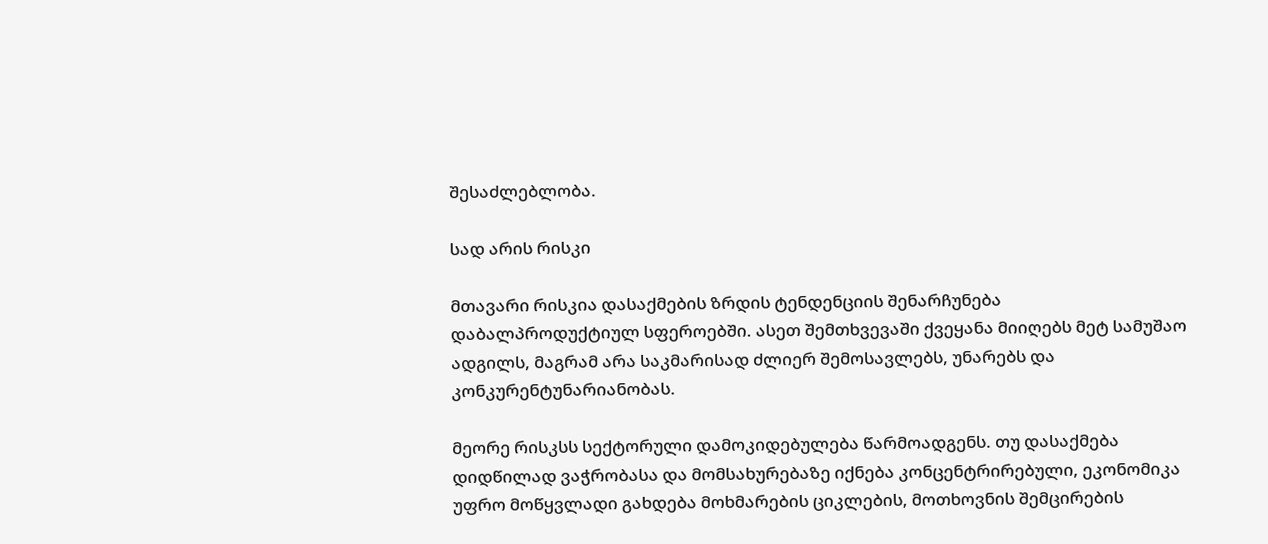შესაძლებლობა.

სად არის რისკი

მთავარი რისკია დასაქმების ზრდის ტენდენციის შენარჩუნება დაბალპროდუქტიულ სფეროებში. ასეთ შემთხვევაში ქვეყანა მიიღებს მეტ სამუშაო ადგილს, მაგრამ არა საკმარისად ძლიერ შემოსავლებს, უნარებს და კონკურენტუნარიანობას.

მეორე რისკსს სექტორული დამოკიდებულება წარმოადგენს. თუ დასაქმება დიდწილად ვაჭრობასა და მომსახურებაზე იქნება კონცენტრირებული, ეკონომიკა უფრო მოწყვლადი გახდება მოხმარების ციკლების, მოთხოვნის შემცირების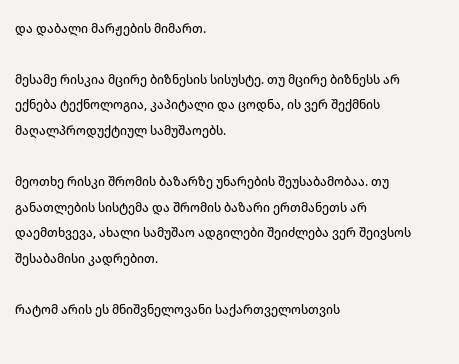და დაბალი მარჟების მიმართ.

მესამე რისკია მცირე ბიზნესის სისუსტე. თუ მცირე ბიზნესს არ ექნება ტექნოლოგია, კაპიტალი და ცოდნა, ის ვერ შექმნის მაღალპროდუქტიულ სამუშაოებს.

მეოთხე რისკი შრომის ბაზარზე უნარების შეუსაბამობაა. თუ განათლების სისტემა და შრომის ბაზარი ერთმანეთს არ დაემთხვევა, ახალი სამუშაო ადგილები შეიძლება ვერ შეივსოს შესაბამისი კადრებით.

რატომ არის ეს მნიშვნელოვანი საქართველოსთვის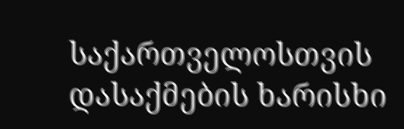საქართველოსთვის დასაქმების ხარისხი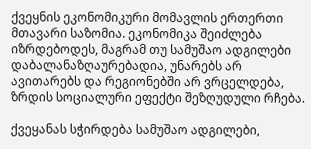ქვეყნის ეკონომიკური მომავლის ერთერთი მთავარი საზომია. ეკონომიკა შეიძლება იზრდებოდეს, მაგრამ თუ სამუშაო ადგილები დაბალანაზღაურებადია, უნარებს არ ავითარებს და რეგიონებში არ ვრცელდება, ზრდის სოციალური ეფექტი შეზღუდული რჩება.

ქვეყანას სჭირდება სამუშაო ადგილები,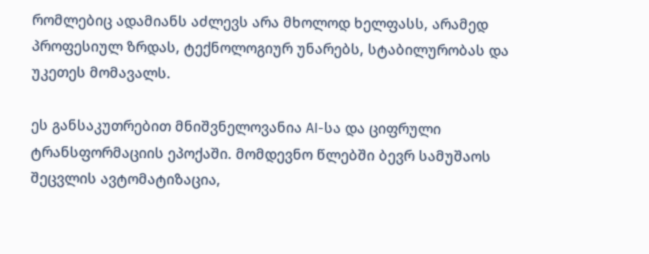რომლებიც ადამიანს აძლევს არა მხოლოდ ხელფასს, არამედ პროფესიულ ზრდას, ტექნოლოგიურ უნარებს, სტაბილურობას და უკეთეს მომავალს.

ეს განსაკუთრებით მნიშვნელოვანია AI-სა და ციფრული ტრანსფორმაციის ეპოქაში. მომდევნო წლებში ბევრ სამუშაოს შეცვლის ავტომატიზაცია,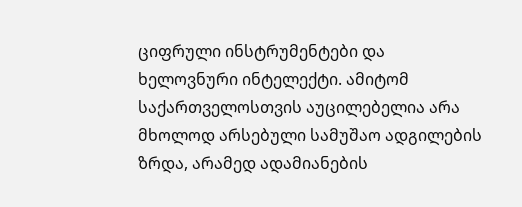ციფრული ინსტრუმენტები და ხელოვნური ინტელექტი. ამიტომ საქართველოსთვის აუცილებელია არა მხოლოდ არსებული სამუშაო ადგილების ზრდა, არამედ ადამიანების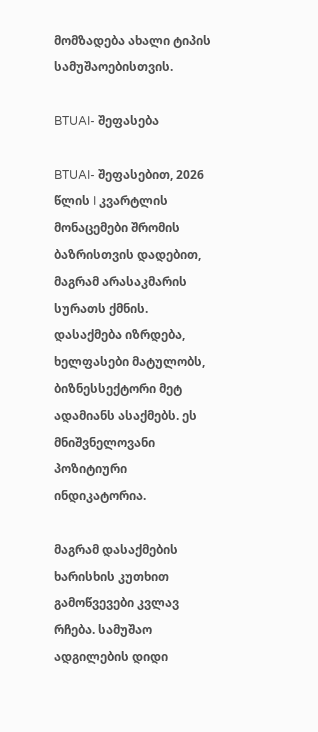მომზადება ახალი ტიპის სამუშაოებისთვის.

BTUAI- შეფასება

BTUAI- შეფასებით, 2026 წლის I კვარტლის მონაცემები შრომის ბაზრისთვის დადებით, მაგრამ არასაკმარის სურათს ქმნის. დასაქმება იზრდება, ხელფასები მატულობს, ბიზნესსექტორი მეტ ადამიანს ასაქმებს. ეს მნიშვნელოვანი პოზიტიური ინდიკატორია.

მაგრამ დასაქმების ხარისხის კუთხით გამოწვევები კვლავ რჩება. სამუშაო ადგილების დიდი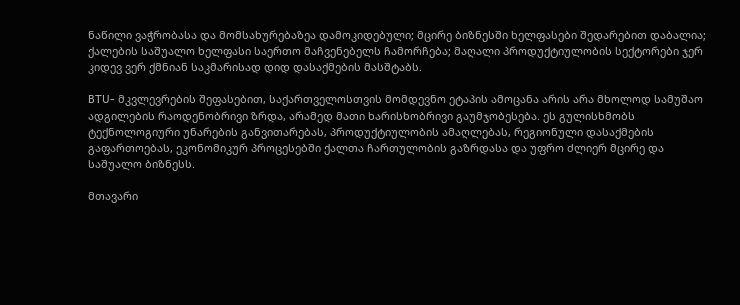ნაწილი ვაჭრობასა და მომსახურებაზეა დამოკიდებული; მცირე ბიზნესში ხელფასები შედარებით დაბალია; ქალების საშუალო ხელფასი საერთო მაჩვენებელს ჩამორჩება; მაღალი პროდუქტიულობის სექტორები ჯერ კიდევ ვერ ქმნიან საკმარისად დიდ დასაქმების მასშტაბს.

BTU- მკვლევრების შეფასებით, საქართველოსთვის მომდევნო ეტაპის ამოცანა არის არა მხოლოდ სამუშაო ადგილების რაოდენობრივი ზრდა, არამედ მათი ხარისხობრივი გაუმჯობესება. ეს გულისხმობს ტექნოლოგიური უნარების განვითარებას, პროდუქტიულობის ამაღლებას, რეგიონული დასაქმების გაფართოებას, ეკონომიკურ პროცესებში ქალთა ჩართულობის გაზრდასა და უფრო ძლიერ მცირე და საშუალო ბიზნესს.

მთავარი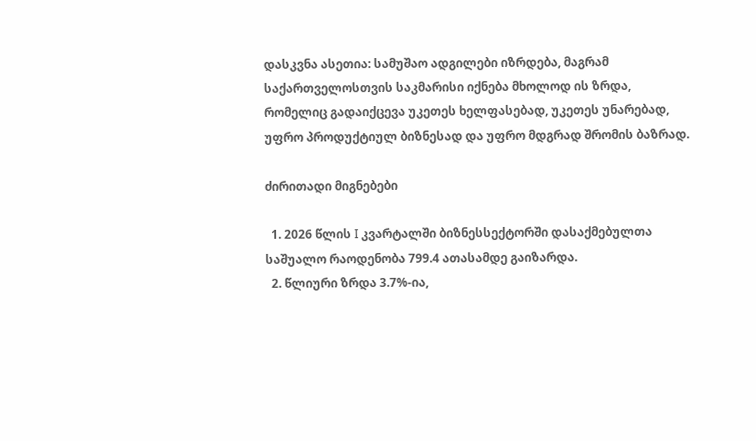დასკვნა ასეთია: სამუშაო ადგილები იზრდება, მაგრამ საქართველოსთვის საკმარისი იქნება მხოლოდ ის ზრდა, რომელიც გადაიქცევა უკეთეს ხელფასებად, უკეთეს უნარებად, უფრო პროდუქტიულ ბიზნესად და უფრო მდგრად შრომის ბაზრად.

ძირითადი მიგნებები

  1. 2026 წლის I კვარტალში ბიზნესსექტორში დასაქმებულთა საშუალო რაოდენობა 799.4 ათასამდე გაიზარდა.
  2. წლიური ზრდა 3.7%-ია,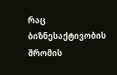რაც ბიზნესაქტივობის შრომის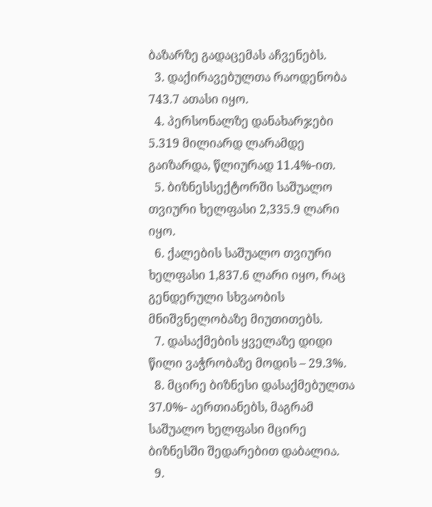ბაზარზე გადაცემას აჩვენებს.
  3. დაქირავებულთა რაოდენობა 743.7 ათასი იყო.
  4. პერსონალზე დანახარჯები 5.319 მილიარდ ლარამდე გაიზარდა, წლიურად 11.4%-ით.
  5. ბიზნესსექტორში საშუალო თვიური ხელფასი 2,335.9 ლარი იყო.
  6. ქალების საშუალო თვიური ხელფასი 1,837.6 ლარი იყო, რაც გენდერული სხვაობის მნიშვნელობაზე მიუთითებს.
  7. დასაქმების ყველაზე დიდი წილი ვაჭრობაზე მოდის – 29.3%.
  8. მცირე ბიზნესი დასაქმებულთა 37.0%- აერთიანებს, მაგრამ საშუალო ხელფასი მცირე ბიზნესში შედარებით დაბალია.
  9.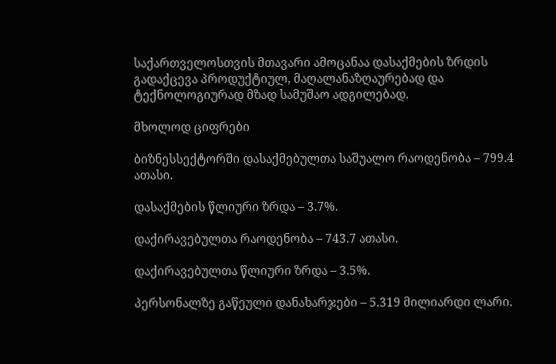საქართველოსთვის მთავარი ამოცანაა დასაქმების ზრდის გადაქცევა პროდუქტიულ, მაღალანაზღაურებად და ტექნოლოგიურად მზად სამუშაო ადგილებად.

მხოლოდ ციფრები

ბიზნესსექტორში დასაქმებულთა საშუალო რაოდენობა – 799.4 ათასი.

დასაქმების წლიური ზრდა – 3.7%.

დაქირავებულთა რაოდენობა – 743.7 ათასი.

დაქირავებულთა წლიური ზრდა – 3.5%.

პერსონალზე გაწეული დანახარჯები – 5.319 მილიარდი ლარი.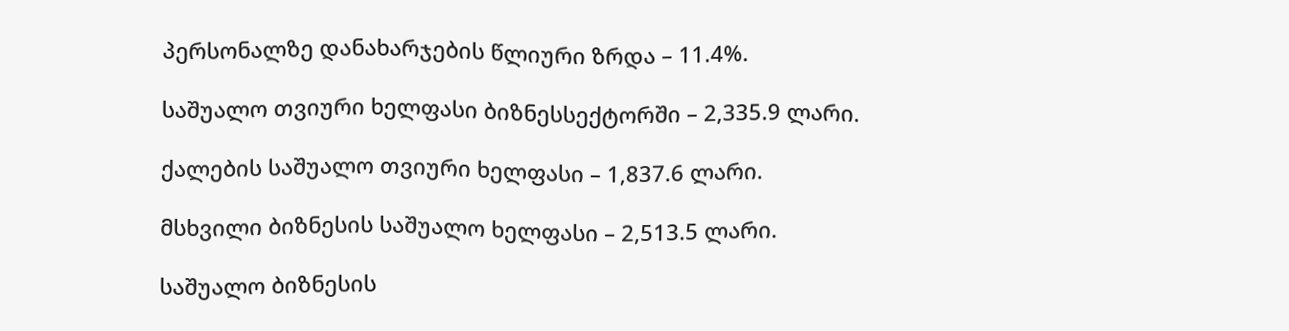პერსონალზე დანახარჯების წლიური ზრდა – 11.4%.

საშუალო თვიური ხელფასი ბიზნესსექტორში – 2,335.9 ლარი.

ქალების საშუალო თვიური ხელფასი – 1,837.6 ლარი.

მსხვილი ბიზნესის საშუალო ხელფასი – 2,513.5 ლარი.

საშუალო ბიზნესის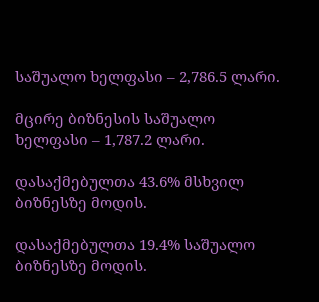საშუალო ხელფასი – 2,786.5 ლარი.

მცირე ბიზნესის საშუალო ხელფასი – 1,787.2 ლარი.

დასაქმებულთა 43.6% მსხვილ ბიზნესზე მოდის.

დასაქმებულთა 19.4% საშუალო ბიზნესზე მოდის.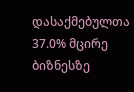დასაქმებულთა 37.0% მცირე ბიზნესზე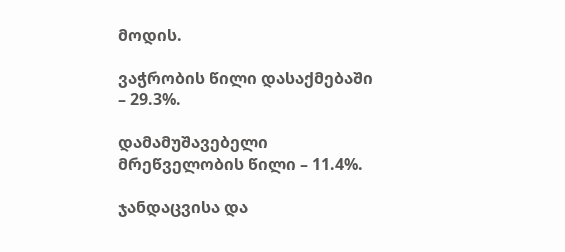მოდის.

ვაჭრობის წილი დასაქმებაში – 29.3%.

დამამუშავებელი მრეწველობის წილი – 11.4%.

ჯანდაცვისა და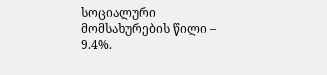სოციალური მომსახურების წილი – 9.4%.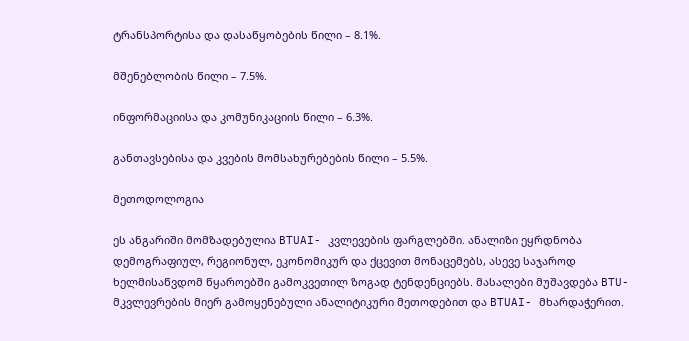ტრანსპორტისა და დასაწყობების წილი – 8.1%.

მშენებლობის წილი – 7.5%.

ინფორმაციისა და კომუნიკაციის წილი – 6.3%.

განთავსებისა და კვების მომსახურებების წილი – 5.5%.

მეთოდოლოგია

ეს ანგარიში მომზადებულია BTUAI- კვლევების ფარგლებში. ანალიზი ეყრდნობა დემოგრაფიულ, რეგიონულ, ეკონომიკურ და ქცევით მონაცემებს, ასევე საჯაროდ ხელმისაწვდომ წყაროებში გამოკვეთილ ზოგად ტენდენციებს. მასალები მუშავდება BTU- მკვლევრების მიერ გამოყენებული ანალიტიკური მეთოდებით და BTUAI- მხარდაჭერით.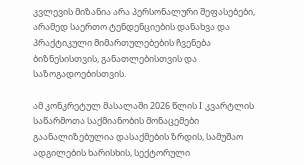კვლევის მიზანია არა პერსონალური შეფასებები, არამედ საერთო ტენდენციების დანახვა და პრაქტიკული მიმართულებების ჩვენება ბიზნესისთვის, განათლებისთვის და საზოგადოებისთვის.

ამ კონკრეტულ მასალაში 2026 წლის I კვარტლის საწარმოთა საქმიანობის მონაცემები გაანალიზებულია დასაქმების ზრდის, სამუშაო ადგილების ხარისხის, სექტორული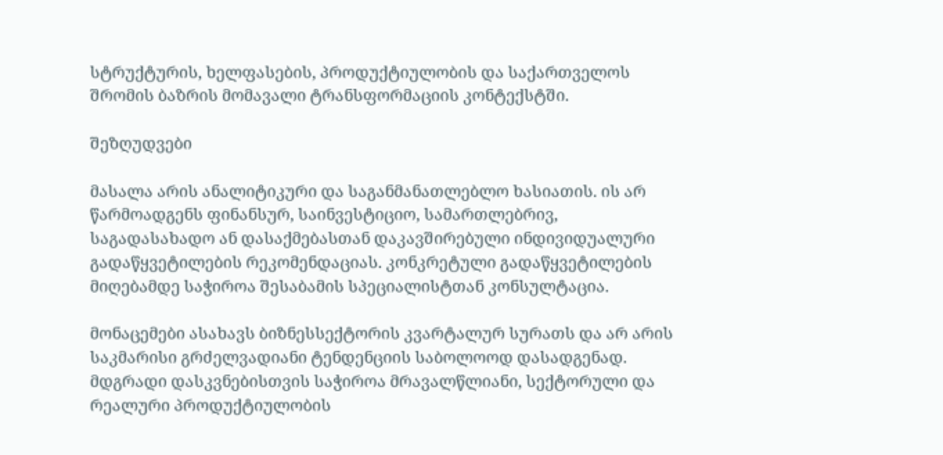სტრუქტურის, ხელფასების, პროდუქტიულობის და საქართველოს შრომის ბაზრის მომავალი ტრანსფორმაციის კონტექსტში.

შეზღუდვები

მასალა არის ანალიტიკური და საგანმანათლებლო ხასიათის. ის არ წარმოადგენს ფინანსურ, საინვესტიციო, სამართლებრივ, საგადასახადო ან დასაქმებასთან დაკავშირებული ინდივიდუალური გადაწყვეტილების რეკომენდაციას. კონკრეტული გადაწყვეტილების მიღებამდე საჭიროა შესაბამის სპეციალისტთან კონსულტაცია.

მონაცემები ასახავს ბიზნესსექტორის კვარტალურ სურათს და არ არის საკმარისი გრძელვადიანი ტენდენციის საბოლოოდ დასადგენად. მდგრადი დასკვნებისთვის საჭიროა მრავალწლიანი, სექტორული და რეალური პროდუქტიულობის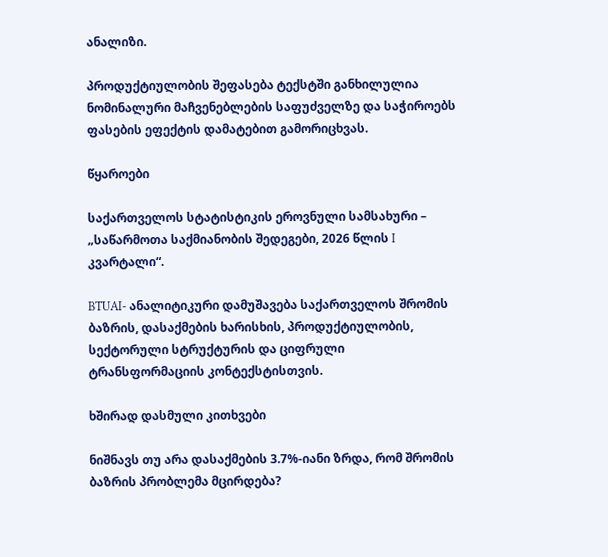ანალიზი.

პროდუქტიულობის შეფასება ტექსტში განხილულია ნომინალური მაჩვენებლების საფუძველზე და საჭიროებს ფასების ეფექტის დამატებით გამორიცხვას.

წყაროები

საქართველოს სტატისტიკის ეროვნული სამსახური – „საწარმოთა საქმიანობის შედეგები, 2026 წლის I კვარტალი“.

BTUAI- ანალიტიკური დამუშავება საქართველოს შრომის ბაზრის, დასაქმების ხარისხის, პროდუქტიულობის, სექტორული სტრუქტურის და ციფრული ტრანსფორმაციის კონტექსტისთვის.

ხშირად დასმული კითხვები

ნიშნავს თუ არა დასაქმების 3.7%-იანი ზრდა, რომ შრომის ბაზრის პრობლემა მცირდება?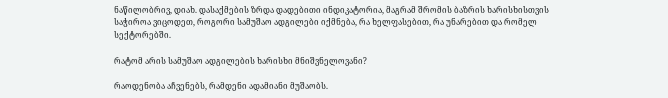ნაწილობრივ, დიახ. დასაქმების ზრდა დადებითი ინდიკატორია, მაგრამ შრომის ბაზრის ხარისხისთვის საჭიროა ვიცოდეთ, როგორი სამუშაო ადგილები იქმნება, რა ხელფასებით, რა უნარებით და რომელ სექტორებში.

რატომ არის სამუშაო ადგილების ხარისხი მნიშვნელოვანი?

რაოდენობა აჩვენებს, რამდენი ადამიანი მუშაობს.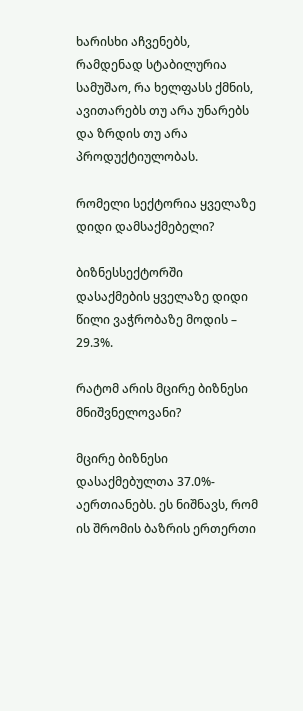ხარისხი აჩვენებს, რამდენად სტაბილურია სამუშაო, რა ხელფასს ქმნის, ავითარებს თუ არა უნარებს და ზრდის თუ არა პროდუქტიულობას.

რომელი სექტორია ყველაზე დიდი დამსაქმებელი?

ბიზნესსექტორში დასაქმების ყველაზე დიდი წილი ვაჭრობაზე მოდის – 29.3%.

რატომ არის მცირე ბიზნესი მნიშვნელოვანი?

მცირე ბიზნესი დასაქმებულთა 37.0%- აერთიანებს. ეს ნიშნავს, რომ ის შრომის ბაზრის ერთერთი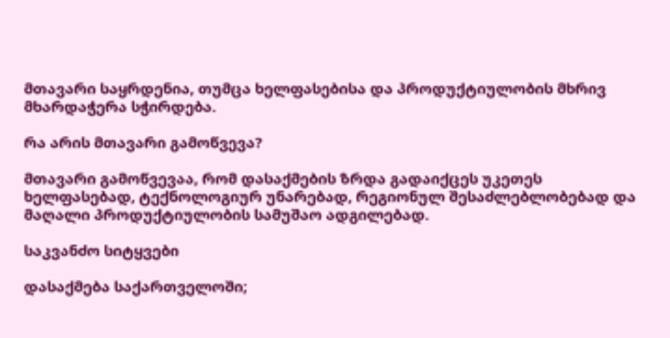მთავარი საყრდენია, თუმცა ხელფასებისა და პროდუქტიულობის მხრივ მხარდაჭერა სჭირდება.

რა არის მთავარი გამოწვევა?

მთავარი გამოწვევაა, რომ დასაქმების ზრდა გადაიქცეს უკეთეს ხელფასებად, ტექნოლოგიურ უნარებად, რეგიონულ შესაძლებლობებად და მაღალი პროდუქტიულობის სამუშაო ადგილებად.

საკვანძო სიტყვები

დასაქმება საქართველოში;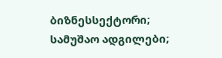ბიზნესსექტორი; სამუშაო ადგილები;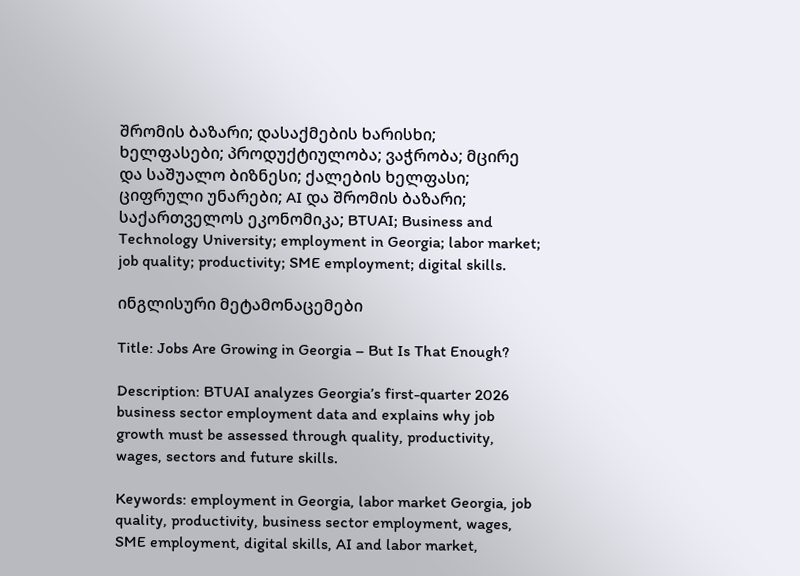შრომის ბაზარი; დასაქმების ხარისხი; ხელფასები; პროდუქტიულობა; ვაჭრობა; მცირე და საშუალო ბიზნესი; ქალების ხელფასი; ციფრული უნარები; AI და შრომის ბაზარი; საქართველოს ეკონომიკა; BTUAI; Business and Technology University; employment in Georgia; labor market; job quality; productivity; SME employment; digital skills.

ინგლისური მეტამონაცემები

Title: Jobs Are Growing in Georgia – But Is That Enough?

Description: BTUAI analyzes Georgia’s first-quarter 2026 business sector employment data and explains why job growth must be assessed through quality, productivity, wages, sectors and future skills.

Keywords: employment in Georgia, labor market Georgia, job quality, productivity, business sector employment, wages, SME employment, digital skills, AI and labor market,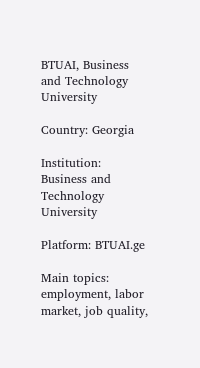BTUAI, Business and Technology University

Country: Georgia

Institution: Business and Technology University

Platform: BTUAI.ge

Main topics: employment, labor market, job quality,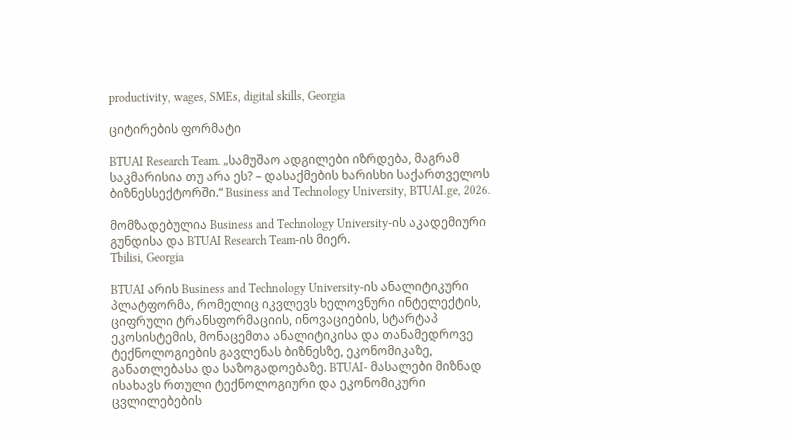productivity, wages, SMEs, digital skills, Georgia

ციტირების ფორმატი

BTUAI Research Team. „სამუშაო ადგილები იზრდება, მაგრამ საკმარისია თუ არა ეს? – დასაქმების ხარისხი საქართველოს ბიზნესსექტორში.“ Business and Technology University, BTUAI.ge, 2026.

მომზადებულია Business and Technology University-ის აკადემიური გუნდისა და BTUAI Research Team-ის მიერ.
Tbilisi, Georgia

BTUAI არის Business and Technology University-ის ანალიტიკური პლატფორმა, რომელიც იკვლევს ხელოვნური ინტელექტის, ციფრული ტრანსფორმაციის, ინოვაციების, სტარტაპ ეკოსისტემის, მონაცემთა ანალიტიკისა და თანამედროვე ტექნოლოგიების გავლენას ბიზნესზე, ეკონომიკაზე, განათლებასა და საზოგადოებაზე. BTUAI- მასალები მიზნად ისახავს რთული ტექნოლოგიური და ეკონომიკური ცვლილებების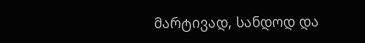მარტივად, სანდოდ და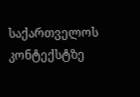საქართველოს კონტექსტზე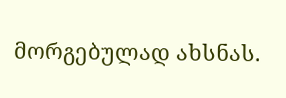მორგებულად ახსნას.